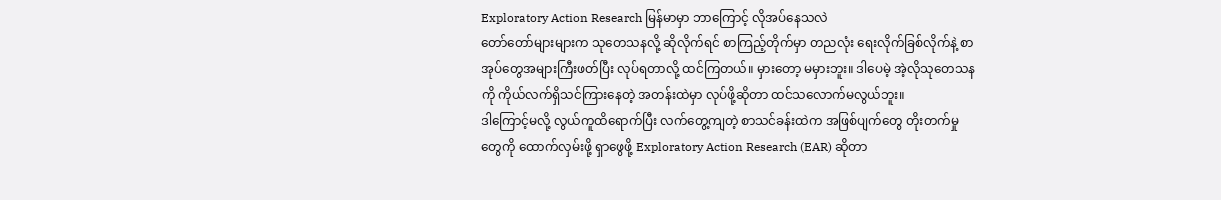Exploratory Action Research မြန်မာမှာ ဘာကြောင့် လိုအပ်နေသလဲ
တော်တော်များများက သုတေသနလို့ ဆိုလိုက်ရင် စာကြည့်တိုက်မှာ တညလုံး ရေးလိုက်ခြစ်လိုက်နဲ့ စာအုပ်တွေအများကြီးဖတ်ပြီး လုပ်ရတာလို့ ထင်ကြတယ်။ မှားတော့ မမှားဘူး။ ဒါပေမဲ့ အဲ့လိုသုတေသနကို ကိုယ်လက်ရှိသင်ကြားနေတဲ့ အတန်းထဲမှာ လုပ်ဖို့ဆိုတာ ထင်သလောက်မလွယ်ဘူး။
ဒါကြောင့်မလို့ လွယ်ကူထိရောက်ပြီး လက်တွေ့ကျတဲ့ စာသင်ခန်းထဲက အဖြစ်ပျက်တွေ တိုးတက်မှုတွေကို ထောက်လှမ်းဖို့ ရှာဖွေဖို့ Exploratory Action Research (EAR) ဆိုတာ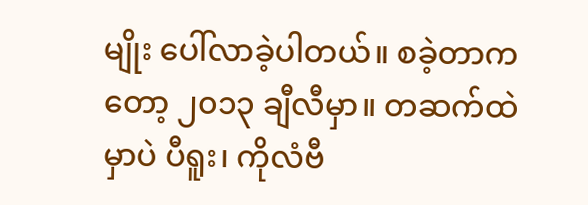မျိုး ပေါ်လာခဲ့ပါတယ်။ စခဲ့တာကတော့ ၂၀၁၃ ချီလီမှာ။ တဆက်ထဲမှာပဲ ပီရူး၊ ကိုလံဗီ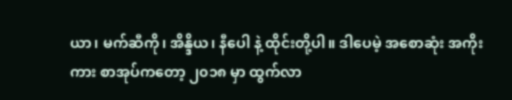ယာ၊ မက်ဆီကို၊ အိန္ဒိယ၊ နီပေါ နဲ့ ထိုင်းတို့ပါ။ ဒါပေမဲ့ အစောဆုံး အကိုးကား စာအုပ်ကတော့ ၂၀၁၈ မှာ ထွက်လာ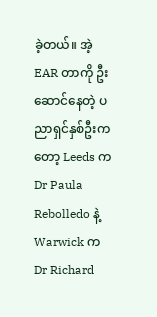ခဲ့တယ်။ အဲ့ EAR တာကို ဦးဆောင်နေတဲ့ ပညာရှင်နှစ်ဦးကတော့ Leeds က Dr Paula Rebolledo နဲ့ Warwick က Dr Richard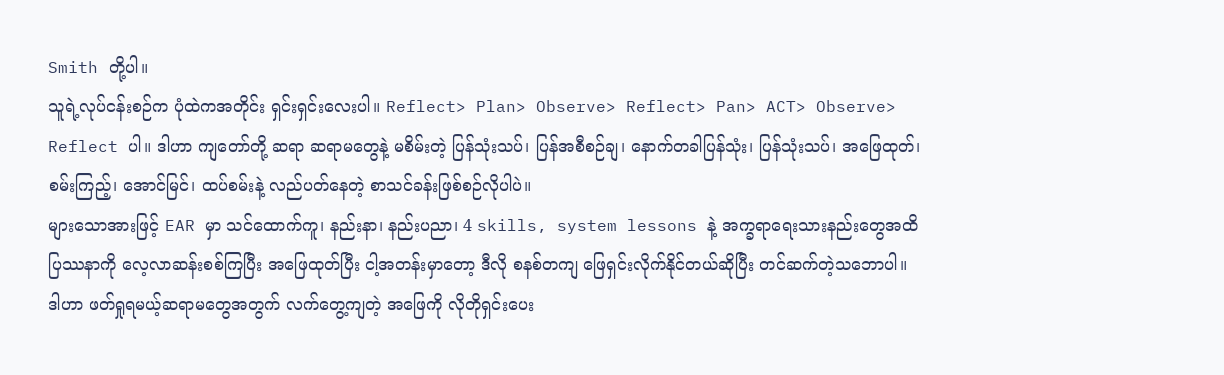Smith တို့ပါ။
သူရဲ့လုပ်ငန်းစဉ်က ပုံထဲကအတိုင်း ရှင်းရှင်းလေးပါ။ Reflect> Plan> Observe> Reflect> Pan> ACT> Observe> Reflect ပါ။ ဒါဟာ ကျတော်တို့ ဆရာ ဆရာမတွေနဲ့ မစိမ်းတဲ့ ပြန်သုံးသပ်၊ ပြန်အစီစဉ်ချ၊ နောက်တခါပြန်သုံး၊ ပြန်သုံးသပ်၊ အဖြေထုတ်၊ စမ်းကြည့်၊ အောင်မြင်၊ ထပ်စမ်းနဲ့ လည်ပတ်နေတဲ့ စာသင်ခန်းဖြစ်စဉ်လိုပါပဲ။
များသောအားဖြင့် EAR မှာ သင်ထောက်ကူ၊ နည်းနာ၊ နည်းပညာ၊ 4 skills, system lessons နဲ့ အက္ခရာရေးသားနည်းတွေအထိ ပြဿနာကို လေ့လာဆန်းစစ်ကြပြီး အဖြေထုတ်ပြီး ငါ့အတန်းမှာတော့ ဒီလို စနစ်တကျ ဖြေရှင်းလိုက်နိုင်တယ်ဆိုပြီး တင်ဆက်တဲ့သဘောပါ။ ဒါဟာ ဖတ်ရှုရမယ့်ဆရာမတွေအတွက် လက်တွေ့ကျတဲ့ အဖြေကို လိုတိုရှင်းပေး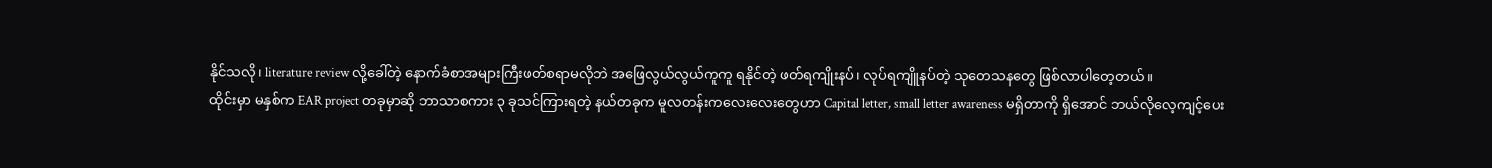နိုင်သလို၊ literature review လို့ခေါ်တဲ့ နောက်ခံစာအများကြီးဖတ်စရာမလိုဘဲ အဖြေလွယ်လွယ်ကူကူ ရနိုင်တဲ့ ဖတ်ရကျိုးနပ်၊ လုပ်ရကျိူနပ်တဲ့ သုတေသနတွေ ဖြစ်လာပါတေ့တယ်။
ထိုင်းမှာ မနှစ်က EAR project တခုမှာဆို ဘာသာစကား ၃ ခုသင်ကြားရတဲ့ နယ်တခုက မူလတန်းကလေးလေးတွေဟာ Capital letter, small letter awareness မရှိတာကို ရှိအောင် ဘယ်လိုလေ့ကျင့်ပေး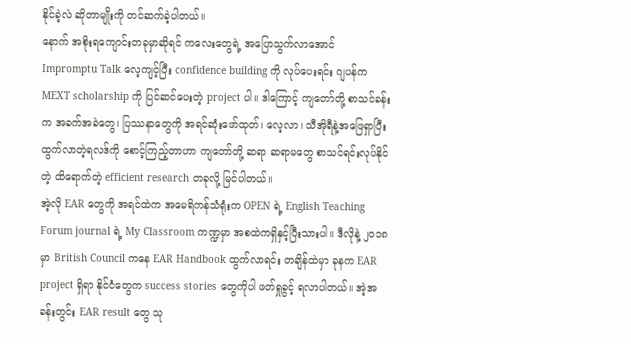နိုင်ခဲ့လဲ ဆိုတာမျိုးကို တင်ဆက်ခဲ့ပါတယ်။
နောက် အစိုးရကျောင်းတခုမှာဆိုရင် ကလေးတွေရဲ့ အပြောသွက်လာအောင် Impromptu Talk လေ့ကျင့်ပြီး confidence building ကို လုပ်ပေးရင်း ဂျပန်က MEXT scholarship ကို ပြင်ဆင်ပေးတဲ့ project ပါ။ ဒါကြောင့် ကျတော်တို့ စာသင်ခန်းက အခက်အခဲတွေ၊ ပြဿနာတွေကို အရင်ဆုံးဖော်ထုတ်၊ လေ့လာ၊ သီအိုရီနဲ့အဖြေရှာပြီး ထွက်လာတဲ့ရလဒ်ကို စောင့်ကြည့်တာဟာ ကျတော်တို့ ဆရာ ဆရာမတွေ စာသင်ရင်းလုပ်နိုင်တဲ့ ထိရောက်တဲ့ efficient research တခုလို့ မြင်ပါတယ်။
အဲ့လို EAR တွေကို အရင်ထဲက အမေရိကန်သံရုံးက OPEN ရဲ့ English Teaching Forum journal ရဲ့ My Classroom ကဏ္ဍမှာ အစထဲကရှိနှင့်ပြီးသားပါ။ ဒီလိုနဲ့ ၂၀၁၈ မှာ British Council ကနေ EAR Handbook ထွက်လာရင်း တချိန်ထဲမှာ ခုနက EAR project ရှိရာ နိုင်ငံတွေက success stories တွေကိုပါ ဖတ်ရှုခွင့် ရလာပါတယ်။ အဲ့အခန်းတွင်း EAR result တွေ သု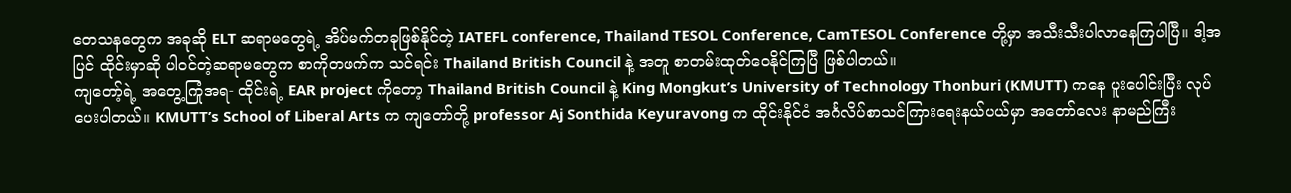တေသနတွေက အခုဆို ELT ဆရာမတွေရဲ့ အိပ်မက်တခုဖြစ်နိုင်တဲ့ IATEFL conference, Thailand TESOL Conference, CamTESOL Conference တို့မှာ အသီးသီးပါလာနေကြပါပြီ။ ဒါ့အပြင် ထိုင်းမှာဆို ပါဝင်တဲ့ဆရာမတွေက စာကိုတဖက်က သင်ရင်း Thailand British Council နဲ့ အတူ စာတမ်းထုတ်ဝေနိုင်ကြပြီ ဖြစ်ပါတယ်။
ကျတော့်ရဲ့ အတွေ့ကြုံအရ- ထိုင်းရဲ့ EAR project ကိုတော့ Thailand British Council နဲ့ King Mongkut’s University of Technology Thonburi (KMUTT) ကနေ ပူးပေါင်းပြီး လုပ်ပေးပါတယ်။ KMUTT’s School of Liberal Arts က ကျတော်တို့ professor Aj Sonthida Keyuravong က ထိုင်းနိုင်ငံ အင်္ဂလိပ်စာသင်ကြားရေးနယ်ပယ်မှာ အတော်လေး နာမည်ကြီး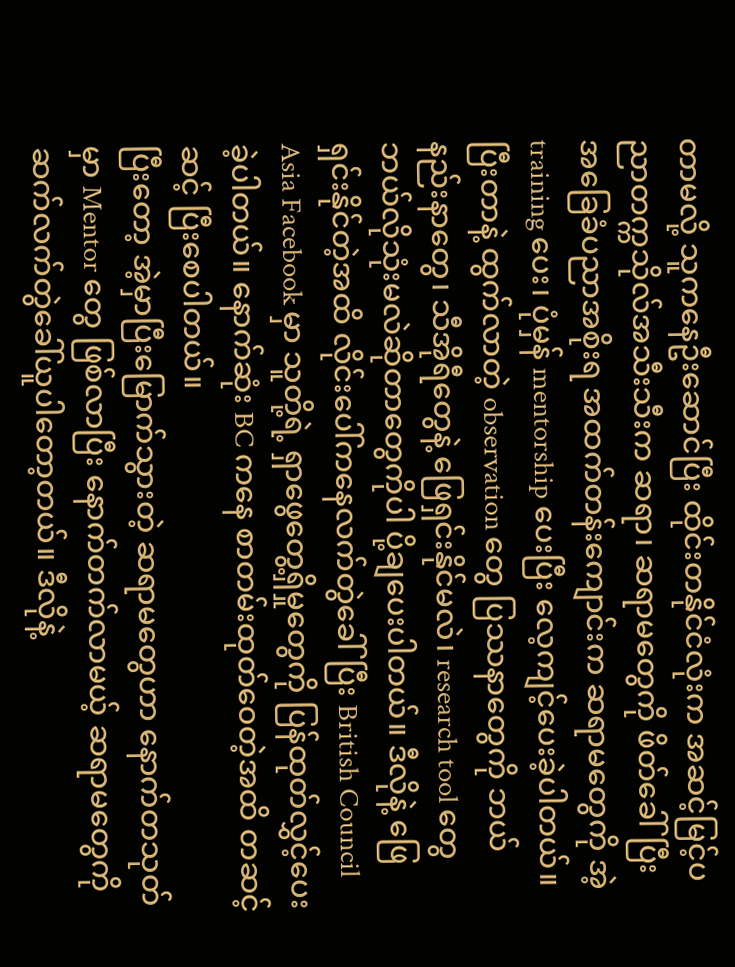တာမလို့ သူကနေဦးဆောင်ပြီး ထိုင်းတနိုင်ငံလုံးက အဆင့်မြင့်ပညာတက္ကသိုလ်အသီးသီးက ဆရာ၊ ဆရာမတွေကို ဖိတ်ခေါ်ပြီး အခြေခံပညာအစိုးရ အထက်တန်းကျောင်းက ဆရာမတွေကို အဲ့ training ပေး၊ ပုံမှန် mentorship ပေးပြီး လေ့ကျင့်ပေးခဲ့ပါတယ်။ ပြီးတာနဲ့ ထွက်လာတဲ့ observation တွေ ပြဿနာတွေကို ဘယ် နည်းနာတွေ၊ သီအိုရီတွေနဲ့ ဖြေရှင်းနိုင်မလဲ၊ research tool တွေ ဘယ်လိုသုံးမလဲဆိုတာတွေကိုပါ ပို့ချပေးပါတယ်။ ဒီလိုနဲ့ ဖြေရှင်းနိုင်တဲ့အထိ လိုင်းပေါ်ကနေလက်တွဲခေါ်ပြီး British Council Asia Facebook မှာ သူတို့ရဲ့ ရှာဖွေတွေ့ရှိမှုတွေကို ပြန်ထုတ်လွှင့်ပေးခဲ့ပါတယ်။ နောက်ဆုံး BC ကနေ စာတမ်းထုတ်ဝေတဲ့အထိ တဆင့်ဆင့် ပြီးစေပါတယ်။
ပြီးတော့ အဲ့မှာပြီးမြောက်သွားတဲ့ ဆရာမတွေဟာ နောက်တသုတ်မှာ Mentor တွေ ဖြစ်လာပြီး နောက်တက်လာမယ့် ဆရာမတွေကို ဆက်လက်တွဲခေါ်ယူပါတော့တယ်။ ဒီလိုနဲ့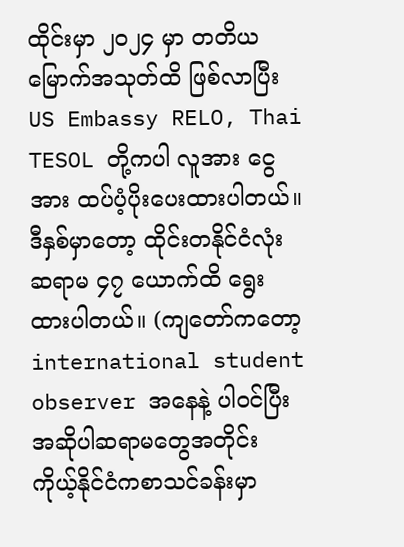ထိုင်းမှာ ၂၀၂၄ မှာ တတိယမြောက်အသုတ်ထိ ဖြစ်လာပြီး US Embassy RELO, Thai TESOL တို့ကပါ လူအား ငွေအား ထပ်ပံ့ပိုးပေးထားပါတယ်။ ဒီနှစ်မှာတော့ ထိုင်းတနိုင်ငံလုံးဆရာမ ၄၇ ယောက်ထိ ရွေးထားပါတယ်။ (ကျတော်ကတော့ international student observer အနေနဲ့ ပါဝင်ပြီး အဆိုပါဆရာမတွေအတိုင်း ကိုယ့်နိုင်ငံကစာသင်ခန်းမှာ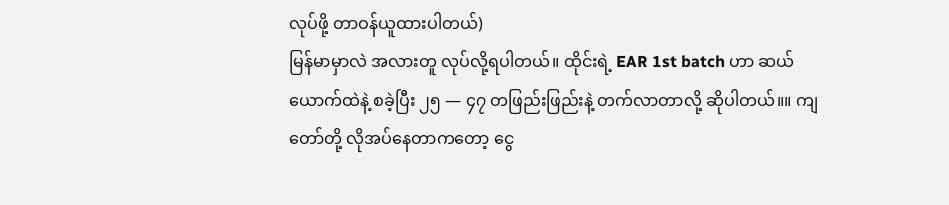လုပ်ဖို့ တာဝန်ယူထားပါတယ်)
မြန်မာမှာလဲ အလားတူ လုပ်လို့ရပါတယ်။ ထိုင်းရဲ့ EAR 1st batch ဟာ ဆယ်ယောက်ထဲနဲ့ စခဲ့ပြီး ၂၅ — ၄၇ တဖြည်းဖြည်းနဲ့ တက်လာတာလို့ ဆိုပါတယ်။။ ကျတော်တို့ လိုအပ်နေတာကတော့ ငွေ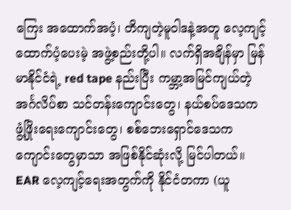ကြေး အထောက်အပံ့၊ တိကျတဲ့မူဝါဒနဲ့အတူ လေ့ကျင့်ထောက်ပံ့ပေးမဲ့ အဖွဲ့စည်းတို့ပါ။ လက်ရှိအချိန်မှာ မြန်မာနိုင်ငံရဲ့ red tape နည်းပြီး ကမ္ဘာ့အမြင်ကျယ်တဲ့ အင်္ဂလိပ်စာ သင်တန်းကျောင်းတွေ၊ နယ်စပ်ဒေသက ဖွံ့ဖြိုးရေးကျောင်းတွေ၊ စစ်ဘေးရှောင်ဒေသက ကျောင်းတွေမှာသာ အဖြစ်နိုင်ဆုံးလို့ မြင်ပါတယ်။
EAR လေ့ကျင့်ရေးအတွက်ကို နိုင်ငံတကာ (ယူ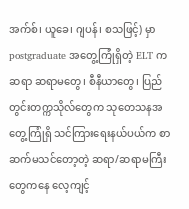အက်စ်၊ ယူခေ၊ ဂျပန်၊ စသဖြင့်) မှာ postgraduate အတွေ့ကြုံရှိတဲ့ ELT က ဆရာ ဆရာမတွေ၊ စီနီယာတွေ၊ ပြည်တွင်းတက္ကသိုလ်တွေက သုတေသနအတွေ့ကြုံရှိ သင်ကြားရေးနယ်ပယ်က စာဆက်မသင်တော့တဲ့ ဆရာ/ဆရာမကြီးတွေကနေ လေ့ကျင့်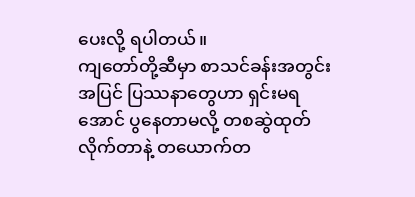ပေးလို့ ရပါတယ်။
ကျတော်တို့ဆီမှာ စာသင်ခန်းအတွင်းအပြင် ပြဿနာတွေဟာ ရှင်းမရအောင် ပွနေတာမလို့ တစဆွဲထုတ်လိုက်တာနဲ့ တယောက်တ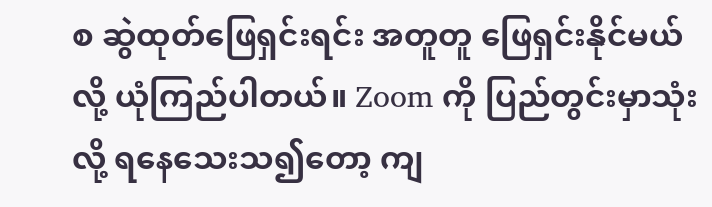စ ဆွဲထုတ်ဖြေရှင်းရင်း အတူတူ ဖြေရှင်းနိုင်မယ်လို့ ယုံကြည်ပါတယ်။ Zoom ကို ပြည်တွင်းမှာသုံးလို့ ရနေသေးသ၍တော့ ကျ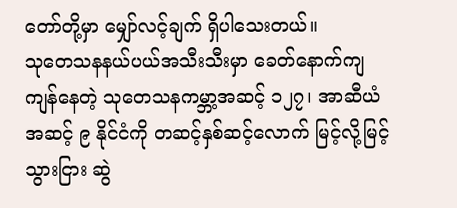တော်တို့မှာ မျှော်လင့်ချက် ရှိပါသေးတယ်။
သုတေသနနယ်ပယ်အသီးသီးမှာ ခေတ်နောက်ကျကျန်နေတဲ့ သုတေသနကမ္ဘာ့အဆင့် ၁၂၇၊ အာဆီယံ အဆင့် ၉ နိုင်ငံကို တဆင့်နှစ်ဆင့်လောက် မြင့်လို့မြင့်သွားငြား ဆွဲ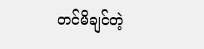တင်မိချင်တဲ့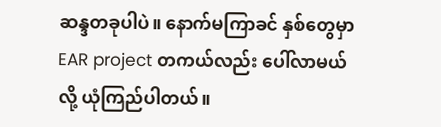ဆန္ဒတခုပါပဲ။ နောက်မကြာခင် နှစ်တွေမှာ EAR project တကယ်လည်း ပေါ်လာမယ်လို့ ယုံကြည်ပါတယ်။